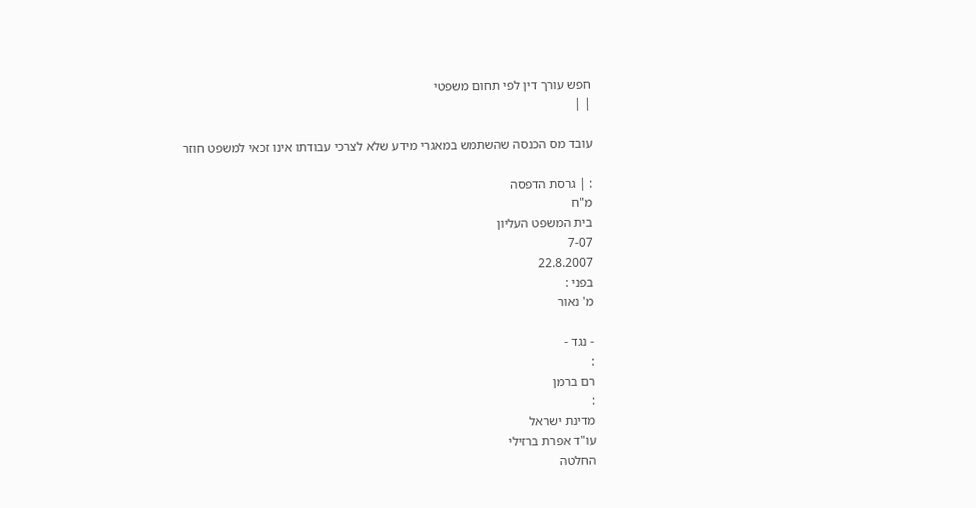חפש עורך דין לפי תחום משפטי
| |

עובד מס הכנסה שהשתמש במאגרי מידע שלא לצרכי עבודתו אינו זכאי למשפט חוזר

: | גרסת הדפסה
מ"ח
בית המשפט העליון
7-07
22.8.2007
בפני :
מ' נאור

- נגד -
:
רם ברמן
:
מדינת ישראל
עו"ד אפרת ברזילי
החלטה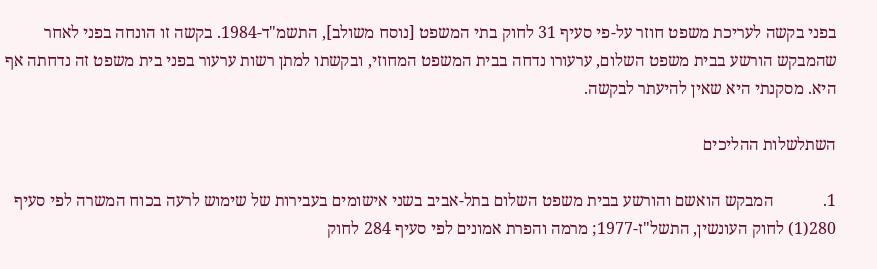בפני בקשה לעריכת משפט חוזר על-פי סעיף 31 לחוק בתי המשפט [נוסח משולב], התשמ"ד-1984. בקשה זו הונחה בפני לאחר שהמבקש הורשע בבית משפט השלום, ערעורו נדחה בבית המשפט המחוזי, ובקשתו למתן רשות ערעור בפני בית משפט זה נדחתה אף היא. מסקנתי היא שאין להיעתר לבקשה.

השתלשלות ההליכים

1.            המבקש הואשם והורשע בבית משפט השלום בתל-אביב בשני אישומים בעבירות של שימוש לרעה בכוח המשרה לפי סעיף 280(1) לחוק העונשין, התשל"ז-1977; מרמה והפרת אמונים לפי סעיף 284 לחוק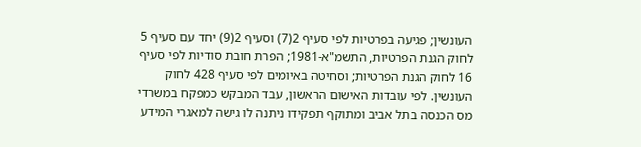העונשין; פגיעה בפרטיות לפי סעיף 2(7) וסעיף 2(9) יחד עם סעיף 5 לחוק הגנת הפרטיות, התשמ"א-1981; הפרת חובת סודיות לפי סעיף 16 לחוק הגנת הפרטיות; וסחיטה באיומים לפי סעיף 428 לחוק העונשין. לפי עובדות האישום הראשון, עבד המבקש כמפקח במשרדי מס הכנסה בתל אביב ומתוקף תפקידו ניתנה לו גישה למאגרי המידע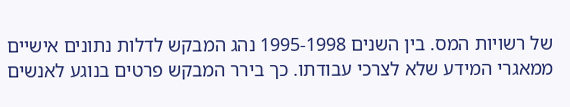של רשויות המס. בין השנים 1995-1998 נהג המבקש לדלות נתונים אישיים ממאגרי המידע שלא לצרכי עבודתו. כך בירר המבקש פרטים בנוגע לאנשים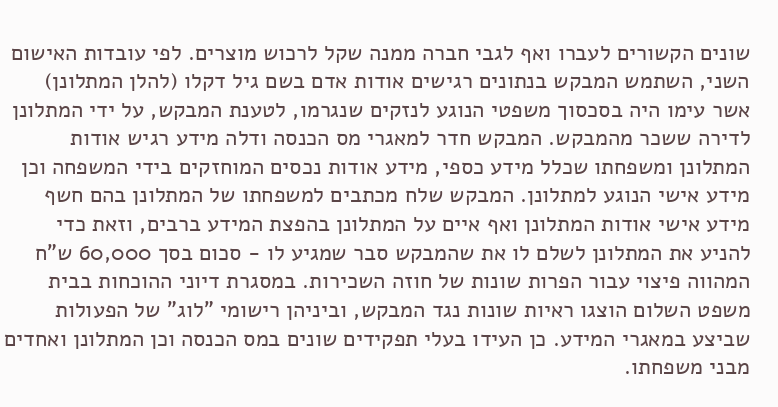שונים הקשורים לעברו ואף לגבי חברה ממנה שקל לרכוש מוצרים. לפי עובדות האישום השני, השתמש המבקש בנתונים רגישים אודות אדם בשם גיל דקלו (להלן המתלונן) אשר עימו היה בסכסוך משפטי הנוגע לנזקים שנגרמו, לטענת המבקש, על ידי המתלונן לדירה ששכר מהמבקש. המבקש חדר למאגרי מס הכנסה ודלה מידע רגיש אודות המתלונן ומשפחתו שכלל מידע כספי, מידע אודות נכסים המוחזקים בידי המשפחה וכן מידע אישי הנוגע למתלונן. המבקש שלח מכתבים למשפחתו של המתלונן בהם חשף מידע אישי אודות המתלונן ואף איים על המתלונן בהפצת המידע ברבים, וזאת כדי להניע את המתלונן לשלם לו את שהמבקש סבר שמגיע לו - סכום בסך 60,000 ש"ח המהווה פיצוי עבור הפרות שונות של חוזה השכירות. במסגרת דיוני ההוכחות בבית משפט השלום הוצגו ראיות שונות נגד המבקש, וביניהן רישומי "לוג" של הפעולות שביצע במאגרי המידע. כן העידו בעלי תפקידים שונים במס הכנסה וכן המתלונן ואחדים מבני משפחתו.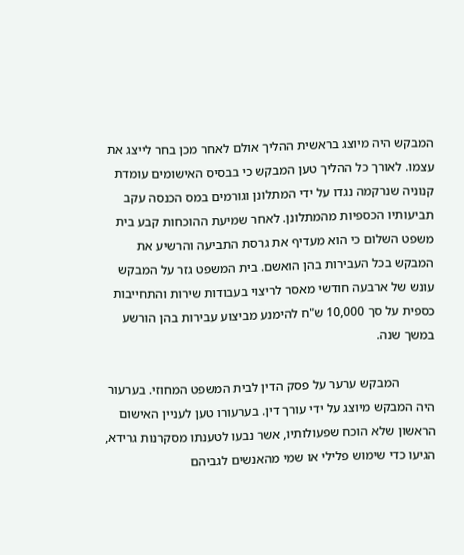המבקש היה מיוצג בראשית ההליך אולם לאחר מכן בחר לייצג את עצמו. לאורך כל ההליך טען המבקש כי בבסיס האישומים עומדת קנוניה שנרקמה נגדו על ידי המתלונן וגורמים במס הכנסה עקב תביעותיו הכספיות מהמתלונן. לאחר שמיעת ההוכחות קבע בית משפט השלום כי הוא מעדיף את גרסת התביעה והרשיע את המבקש בכל העבירות בהן הואשם. בית המשפט גזר על המבקש עונש של ארבעה חודשי מאסר לריצוי בעבודות שירות והתחייבות כספית על סך 10,000 ש"ח להימנע מביצוע עבירות בהן הורשע במשך שנה.

           המבקש ערער על פסק הדין לבית המשפט המחוזי. בערעור היה המבקש מיוצג על ידי עורך דין. בערעורו טען לעניין האישום הראשון שלא הוכח שפעולותיו, אשר נבעו לטענתו מסקרנות גרידא, הגיעו כדי שימוש פלילי או שמי מהאנשים לגביהם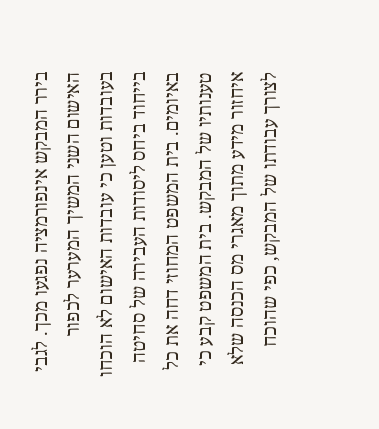בירר המבקש אינפורמציה נפגעו מכך. לגבי האישום השני המשיך המערער לכפור בעובדות וטען כי עובדות האישום לא הוכחו בייחוד ביחס ליסודות העבירה של סחיטה באיומים. בית המשפט המחוזי דחה את כל טענותיו של המבקש. בית המשפט קבע כי איחזור מידע מתוך מאגרי מס הכנסה שלא לצורך עבודתו של המבקש, כפי שהוכח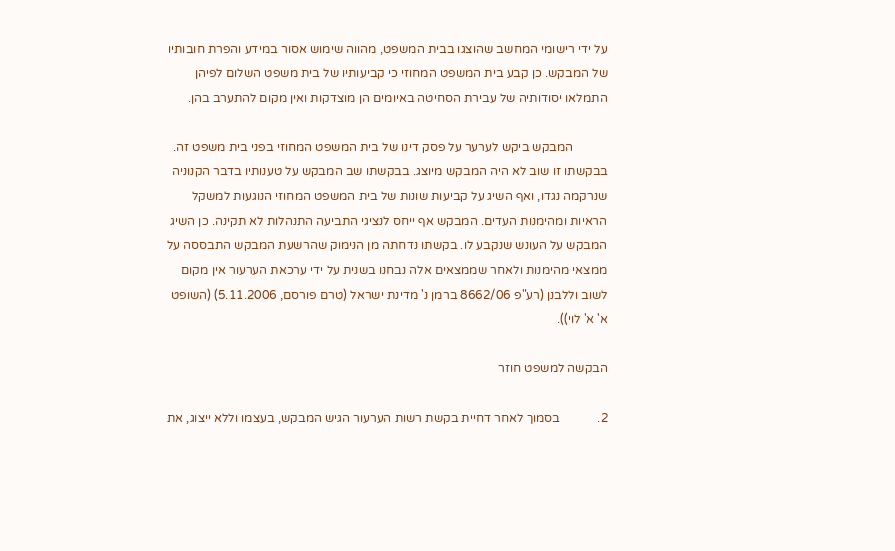על ידי רישומי המחשב שהוצגו בבית המשפט, מהווה שימוש אסור במידע והפרת חובותיו של המבקש. כן קבע בית המשפט המחוזי כי קביעותיו של בית משפט השלום לפיהן התמלאו יסודותיה של עבירת הסחיטה באיומים הן מוצדקות ואין מקום להתערב בהן.

           המבקש ביקש לערער על פסק דינו של בית המשפט המחוזי בפני בית משפט זה. בבקשתו זו שוב לא היה המבקש מיוצג. בבקשתו שב המבקש על טענותיו בדבר הקנוניה שנרקמה נגדו, ואף השיג על קביעות שונות של בית המשפט המחוזי הנוגעות למשקל הראיות ומהימנות העדים. המבקש אף ייחס לנציגי התביעה התנהלות לא תקינה. כן השיג המבקש על העונש שנקבע לו. בקשתו נדחתה מן הנימוק שהרשעת המבקש התבססה על ממצאי מהימנות ולאחר שממצאים אלה נבחנו בשנית על ידי ערכאת הערעור אין מקום לשוב וללבנן (רע"פ 8662/06 ברמן נ' מדינת ישראל (טרם פורסם, 5.11.2006) (השופט א' א' לוי)).

הבקשה למשפט חוזר

2.            בסמוך לאחר דחיית בקשת רשות הערעור הגיש המבקש, בעצמו וללא ייצוג, את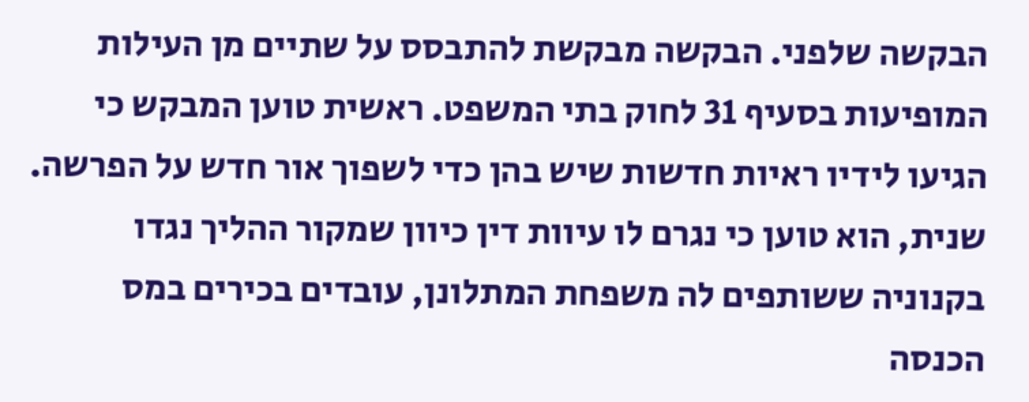הבקשה שלפני. הבקשה מבקשת להתבסס על שתיים מן העילות המופיעות בסעיף 31 לחוק בתי המשפט. ראשית טוען המבקש כי הגיעו לידיו ראיות חדשות שיש בהן כדי לשפוך אור חדש על הפרשה. שנית, הוא טוען כי נגרם לו עיוות דין כיוון שמקור ההליך נגדו בקנוניה ששותפים לה משפחת המתלונן, עובדים בכירים במס הכנסה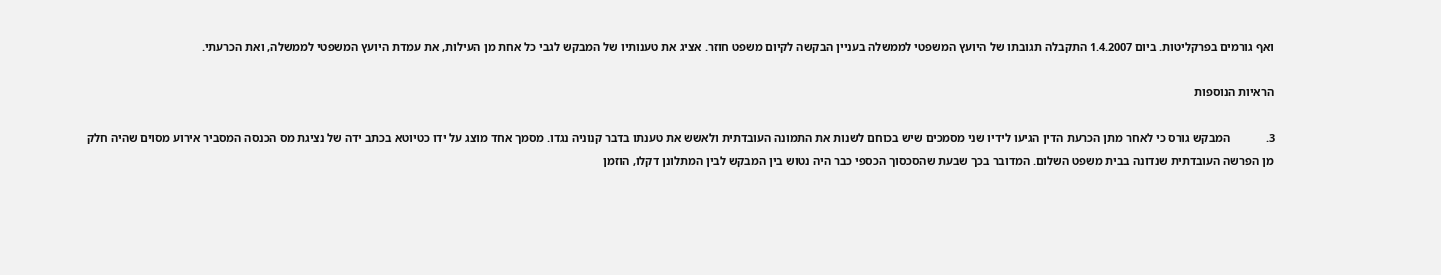ואף גורמים בפרקליטות. ביום 1.4.2007 התקבלה תגובתו של היועץ המשפטי לממשלה בעניין הבקשה לקיום משפט חוזר. אציג את טענותיו של המבקש לגבי כל אחת מן העילות, את עמדת היועץ המשפטי לממשלה, ואת הכרעתי.

הראיות הנוספות

3.            המבקש גורס כי לאחר מתן הכרעת הדין הגיעו לידיו שני מסמכים שיש בכוחם לשנות את התמונה העובדתית ולאשש את טענתו בדבר קנוניה נגדו. מסמך אחד מוצג על ידו כטיוטא בכתב ידה של נציגת מס הכנסה המסביר אירוע מסוים שהיה חלק מן הפרשה העובדתית שנדונה בבית משפט השלום. המדובר בכך שבעת שהסכסוך הכספי כבר היה נטוש בין המבקש לבין המתלונן דקלו, הוזמן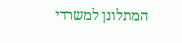המתלונן למשרדי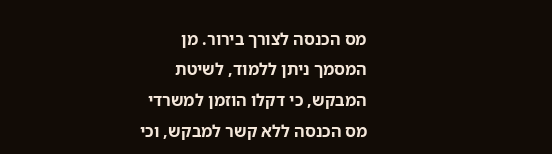מס הכנסה לצורך בירור. מן המסמך ניתן ללמוד, לשיטת המבקש, כי דקלו הוזמן למשרדי מס הכנסה ללא קשר למבקש, וכי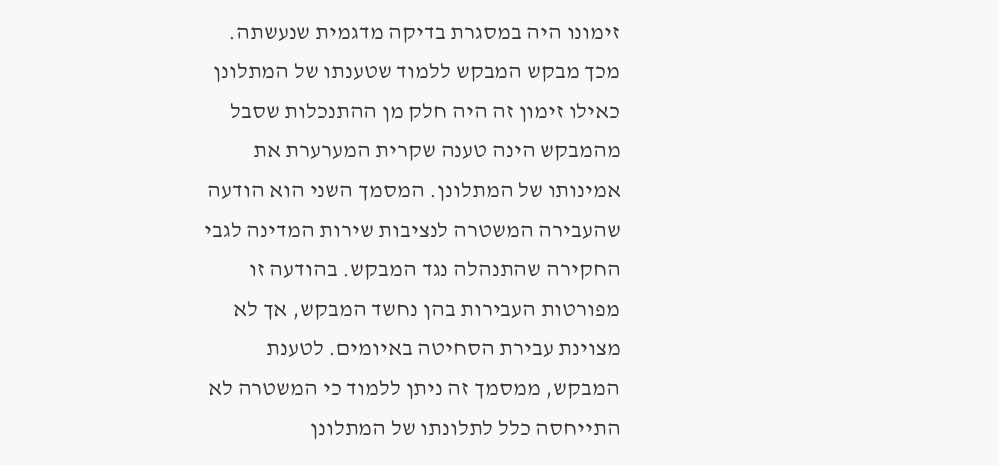זימונו היה במסגרת בדיקה מדגמית שנעשתה. מכך מבקש המבקש ללמוד שטענתו של המתלונן כאילו זימון זה היה חלק מן ההתנכלות שסבל מהמבקש הינה טענה שקרית המערערת את אמינותו של המתלונן. המסמך השני הוא הודעה שהעבירה המשטרה לנציבות שירות המדינה לגבי החקירה שהתנהלה נגד המבקש. בהודעה זו מפורטות העבירות בהן נחשד המבקש, אך לא מצוינת עבירת הסחיטה באיומים. לטענת המבקש, ממסמך זה ניתן ללמוד כי המשטרה לא התייחסה כלל לתלונתו של המתלונן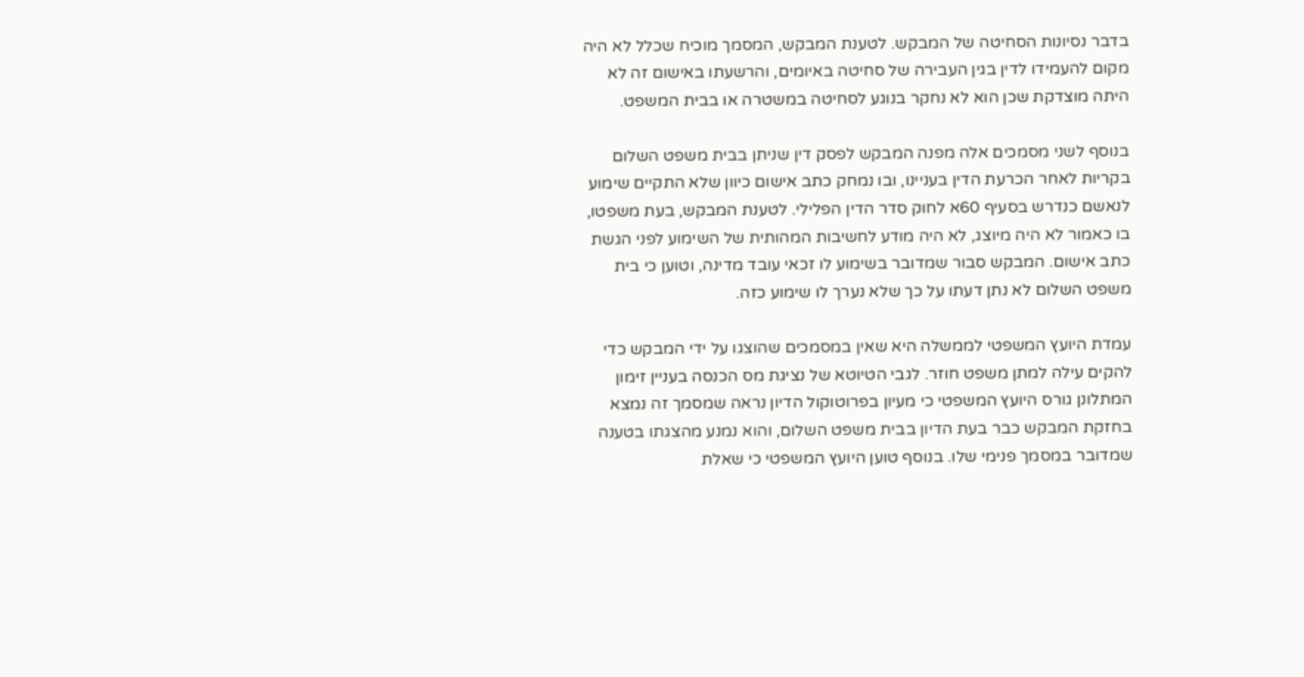בדבר נסיונות הסחיטה של המבקש. לטענת המבקש, המסמך מוכיח שכלל לא היה מקום להעמידו לדין בגין העבירה של סחיטה באיומים, והרשעתו באישום זה לא היתה מוצדקת שכן הוא לא נחקר בנוגע לסחיטה במשטרה או בבית המשפט.

בנוסף לשני מסמכים אלה מפנה המבקש לפסק דין שניתן בבית משפט השלום בקריות לאחר הכרעת הדין בעניינו, ובו נמחק כתב אישום כיוון שלא התקיים שימוע לנאשם כנדרש בסעיף 60א לחוק סדר הדין הפלילי. לטענת המבקש, בעת משפטו, בו כאמור לא היה מיוצג, לא היה מודע לחשיבות המהותית של השימוע לפני הגשת כתב אישום. המבקש סבור שמדובר בשימוע לו זכאי עובד מדינה, וטוען כי בית משפט השלום לא נתן דעתו על כך שלא נערך לו שימוע כזה.

עמדת היועץ המשפטי לממשלה היא שאין במסמכים שהוצגו על ידי המבקש כדי להקים עילה למתן משפט חוזר. לגבי הטיוטא של נציגת מס הכנסה בעניין זימון המתלונן גורס היועץ המשפטי כי מעיון בפרוטוקול הדיון נראה שמסמך זה נמצא בחזקת המבקש כבר בעת הדיון בבית משפט השלום, והוא נמנע מהצגתו בטענה שמדובר במסמך פנימי שלו. בנוסף טוען היועץ המשפטי כי שאלת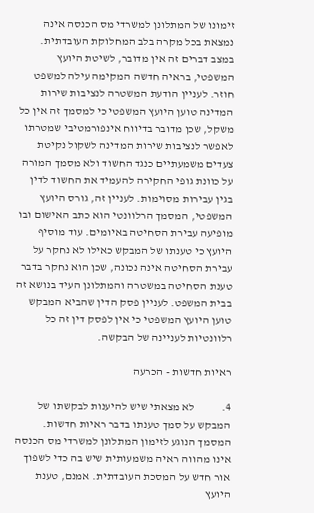זימונו של המתלונן למשרדי מס הכנסה אינה נמצאת בכל מקרה בלב המחלוקת העובדתית. במצב דברים זה אין מדובר, לשיטת היועץ המשפטי, בראיה חדשה המקימה עילה למשפט חוזר. לעניין הודעת המשטרה לנציבות שירות המדינה טוען היועץ המשפטי כי למסמך זה אין כל משקל, שכן מדובר בדיווח אינפורמטיבי שמטרתו לאפשר לנציבות שירות המדינה לשקול נקיטת צעדים משמעתיים כנגד החשוד ולא מסמך המורה על כוונת גופי החקירה להעמיד את החשוד לדין בגין עבירות מסוימות. לעניין זה, גורס היועץ המשפטי, המסמך הרלוונטי הוא כתב האישום ובו מופיעה עבירת הסחיטה באיומים. עוד מוסיף היועץ כי טענתו של המבקש כאילו לא נחקר על עבירת הסחיטה אינה נכונה, שכן הוא נחקר בדבר טענת הסחיטה במשטרה והמתלונן העיד בנושא זה בבית המשפט. לעניין פסק הדין שהביא המבקש טוען היועץ המשפטי כי אין לפסק דין זה כל רלוונטיות לעניינה של הבקשה.

ראיות חדשות - הכרעה

4.            לא מצאתי שיש להיענות לבקשתו של המבקש על סמך טענתו בדבר ראיות חדשות. המסמך הנוגע לזימון המתלונן למשרדי מס הכנסה אינו מהווה ראיה משמעותית שיש בה כדי לשפוך אור חדש על המסכת העובדתית. אמנם, טענת היועץ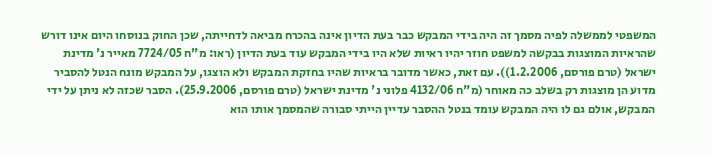המשפטי לממשלה לפיה מסמך זה היה בידי המבקש כבר בעת הדיון אינה בהכרח מביאה לדחייתה, שכן החוק בנוסחו היום אינו דורש שהראיות המוצגות בבקשה למשפט חוזר יהיו ראיות שלא היו בידי המבקש עוד בעת הדיון (ראו: מ"ח 7724/05 מאייר נ' מדינת ישראל (טרם פורסם, 1.2.2006)). עם זאת, כאשר מדובר בראיות שהיו בחזקת המבקש ולא הוצגו, על המבקש מונח הנטל להסביר מדוע הן מוצגות רק בשלב כה מאוחר (מ"ח 4132/06 פלוני נ' מדינת ישראל (טרם פורסם, 25.9.2006). הסבר שכזה לא ניתן על ידי המבקש, אולם גם לו היה המבקש עומד בנטל ההסבר עדיין הייתי סבורה שהמסמך אותו הוא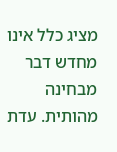מציג כלל אינו מחדש דבר מבחינה מהותית. עדת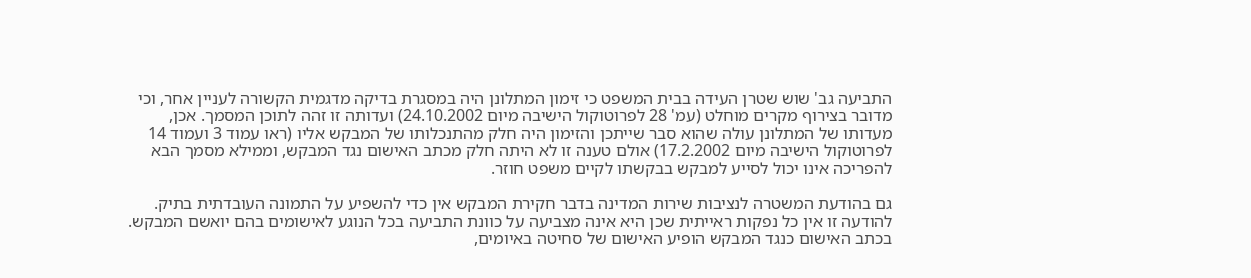התביעה גב' שוש שטרן העידה בבית המשפט כי זימון המתלונן היה במסגרת בדיקה מדגמית הקשורה לעניין אחר, וכי מדובר בצירוף מקרים מוחלט (עמ' 28 לפרוטוקול הישיבה מיום 24.10.2002) ועדותה זו זהה לתוכן המסמך. אכן, מעדותו של המתלונן עולה שהוא סבר שייתכן והזימון היה חלק מהתנכלותו של המבקש אליו (ראו עמוד 3 ועמוד 14 לפרוטוקול הישיבה מיום 17.2.2002) אולם טענה זו לא היתה חלק מכתב האישום נגד המבקש, וממילא מסמך הבא להפריכה אינו יכול לסייע למבקש בבקשתו לקיים משפט חוזר.

גם בהודעת המשטרה לנציבות שירות המדינה בדבר חקירת המבקש אין כדי להשפיע על התמונה העובדתית בתיק. להודעה זו אין כל נפקות ראייתית שכן היא אינה מצביעה על כוונת התביעה בכל הנוגע לאישומים בהם יואשם המבקש. בכתב האישום כנגד המבקש הופיע האישום של סחיטה באיומים,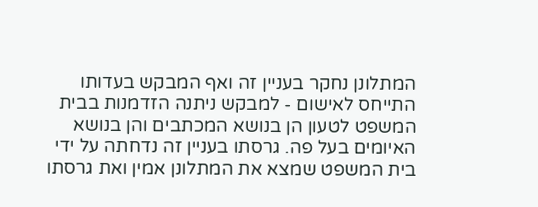המתלונן נחקר בעניין זה ואף המבקש בעדותו התייחס לאישום - למבקש ניתנה הזדמנות בבית המשפט לטעון הן בנושא המכתבים והן בנושא האיומים בעל פה. גרסתו בעניין זה נדחתה על ידי בית המשפט שמצא את המתלונן אמין ואת גרסתו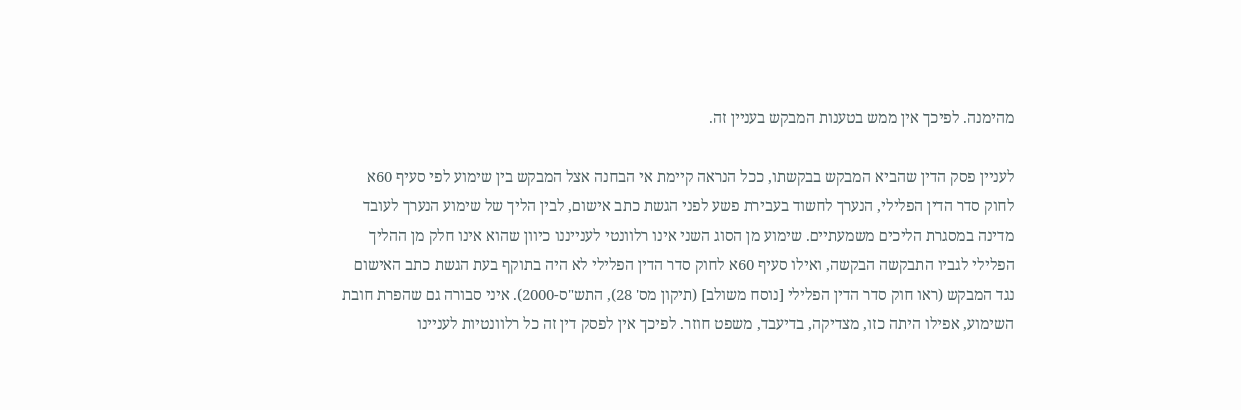מהימנה. לפיכך אין ממש בטענות המבקש בעניין זה.

לעניין פסק הדין שהביא המבקש בבקשתו, ככל הנראה קיימת אי הבחנה אצל המבקש בין שימוע לפי סעיף 60א לחוק סדר הדין הפלילי, הנערך לחשוד בעבירת פשע לפני הגשת כתב אישום, לבין הליך של שימוע הנערך לעובד מדינה במסגרת הליכים משמעתיים. שימוע מן הסוג השני אינו רלוונטי לענייננו כיוון שהוא אינו חלק מן ההליך הפלילי לגביו התבקשה הבקשה, ואילו סעיף 60א לחוק סדר הדין הפלילי לא היה בתוקף בעת הגשת כתב האישום נגד המבקש (ראו חוק סדר הדין הפלילי [נוסח משולב] (תיקון מס' 28), התש"ס-2000). איני סבורה גם שהפרת חובת השימוע, אפילו היתה כזו, מצדיקה, בדיעבד, משפט חוזר. לפיכך אין לפסק דין זה כל רלוונטיות לעניינו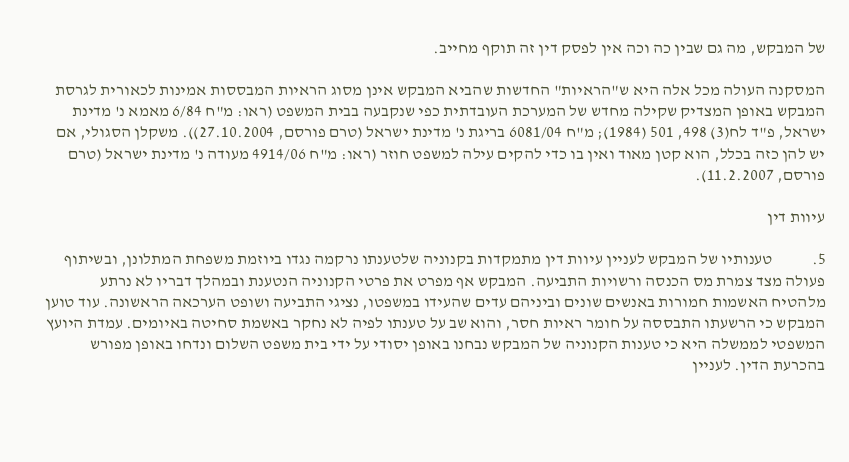של המבקש, מה גם שבין כה וכה אין לפסק דין זה תוקף מחייב.

המסקנה העולה מכל אלה היא ש"הראיות" החדשות שהביא המבקש אינן מסוג הראיות המבססות אמינות לכאורית לגרסת המבקש באופן המצדיק שקילה מחדש של המערכת העובדתית כפי שנקבעה בבית המשפט (ראו: מ"ח 6/84 מאמא נ' מדינת ישראל, פ"ד לח(3) 498, 501 (1984); מ"ח 6081/04 בריגת נ' מדינת ישראל (טרם פורסם, 27.10.2004)). משקלן הסגולי, אם יש להן כזה בכלל, הוא קטן מאוד ואין בו כדי להקים עילה למשפט חוזר (ראו: מ"ח 4914/06 מעודה נ' מדינת ישראל (טרם פורסם, 11.2.2007).

עיוות דין

5.            טענותיו של המבקש לעניין עיוות דין מתמקדות בקנוניה שלטענתו נרקמה נגדו ביוזמת משפחת המתלונן, ובשיתוף פעולה מצד צמרת מס הכנסה ורשויות התביעה. המבקש אף מפרט את פרטי הקנוניה הנטענת ובמהלך דבריו לא נרתע מלהטיח האשמות חמורות באנשים שונים וביניהם עדים שהעידו במשפטו, נציגי התביעה ושופט הערכאה הראשונה. עוד טוען המבקש כי הרשעתו התבססה על חומר ראיות חסר, והוא שב על טענתו לפיה לא נחקר באשמת סחיטה באיומים. עמדת היועץ המשפטי לממשלה היא כי טענות הקנוניה של המבקש נבחנו באופן יסודי על ידי בית משפט השלום ונדחו באופן מפורש בהכרעת הדין. לעניין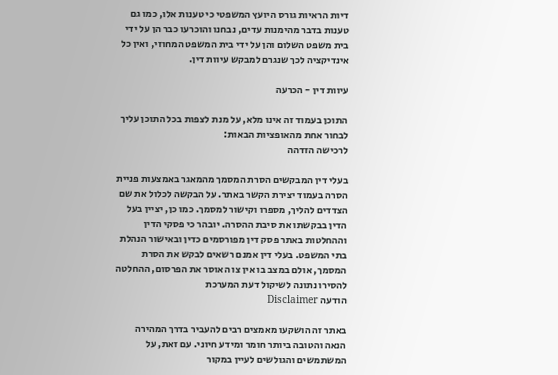דיות הראיות גורס היועץ המשפטי כי טענות אלו, כמו גם טענות בדבר מהימנות עדים, נבחנו והוכרעו כבר הן על ידי בית משפט השלום והן על ידי בית המשפט המחוזי, ואין כל אינדיקציה לכך שנגרם למבקש עיוות דין.

עיוות דין - הכרעה

התוכן בעמוד זה אינו מלא, על מנת לצפות בכל התוכן עליך לבחור אחת מהאופציות הבאות:
לרכישה הזדהה

בעלי דין המבקשים הסרת המסמך מהמאגר באמצעות פניית הסרה בעמוד יצירת הקשר באתר. על הבקשה לכלול את שם הצדדים להליך, מספרו וקישור למסמך. כמו כן, יציין בעל הדין בבקשתו את סיבת ההסרה. יובהר כי פסקי הדין וההחלטות באתר פסק דין מפורסמים כדין ובאישור הנהלת בתי המשפט. בעלי דין אמנם רשאים לבקש את הסרת המסמך, אולם במצב בו אין צו האוסר את הפרסום, ההחלטה להסירו נתונה לשיקול דעת המערכת
הודעה Disclaimer

באתר זה הושקעו מאמצים רבים להעביר בדרך המהירה הנאה והטובה ביותר חומר ומידע חיוני. עם זאת, על המשתמשים והגולשים לעיין במקור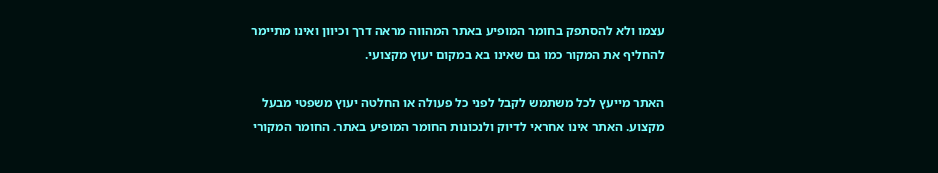עצמו ולא להסתפק בחומר המופיע באתר המהווה מראה דרך וכיוון ואינו מתיימר להחליף את המקור כמו גם שאינו בא במקום יעוץ מקצועי.

האתר מייעץ לכל משתמש לקבל לפני כל פעולה או החלטה יעוץ משפטי מבעל מקצוע. האתר אינו אחראי לדיוק ולנכונות החומר המופיע באתר. החומר המקורי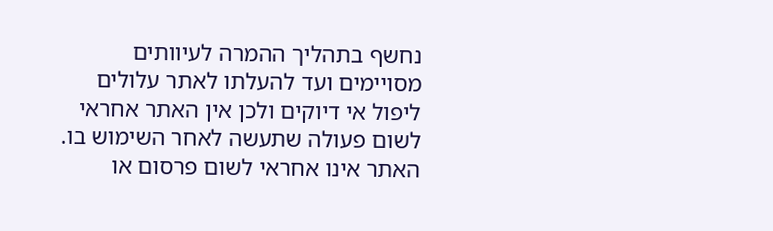נחשף בתהליך ההמרה לעיוותים מסויימים ועד להעלתו לאתר עלולים ליפול אי דיוקים ולכן אין האתר אחראי לשום פעולה שתעשה לאחר השימוש בו. האתר אינו אחראי לשום פרסום או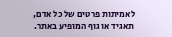לאמיתות פרטים של כל אדם, תאגיד או גוף המופיע באתר.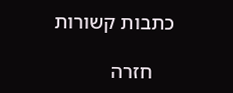כתבות קשורות

    חזרה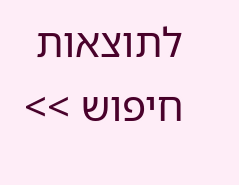לתוצאות חיפוש >>